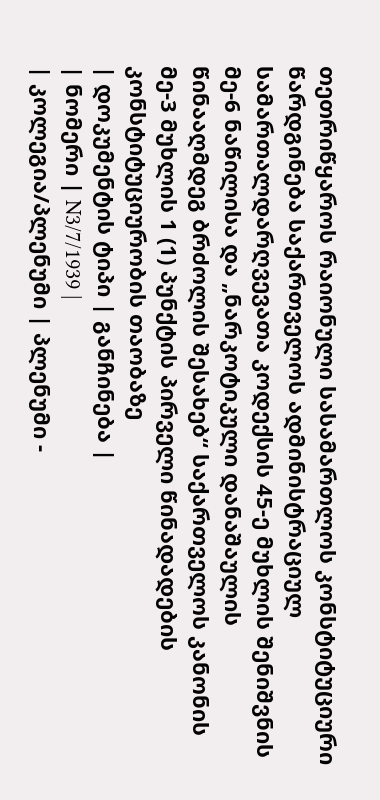თეთრიწყაროს რაიონული სასამართლოს კონსტიტუციური წარდგინება საქართველოს ადმინისტრაციულ სამართალდარღვევათა კოდექსის 45-ე მუხლის შენიშვნის მე-6 ნაწილისა და „ნარკოტიკული დანაშაულის წინააღმდეგ ბრძოლის შესახებ“ საქართველოს კანონის მე-3 მუხლის 1 (1) პუნქტის პირველი წინადადების კონსტიტუციურობის თაობაზე
| დოკუმენტის ტიპი | განჩინება |
| ნომერი | N3/7/1939 |
| კოლეგია/პლენუმი | პლენუმი -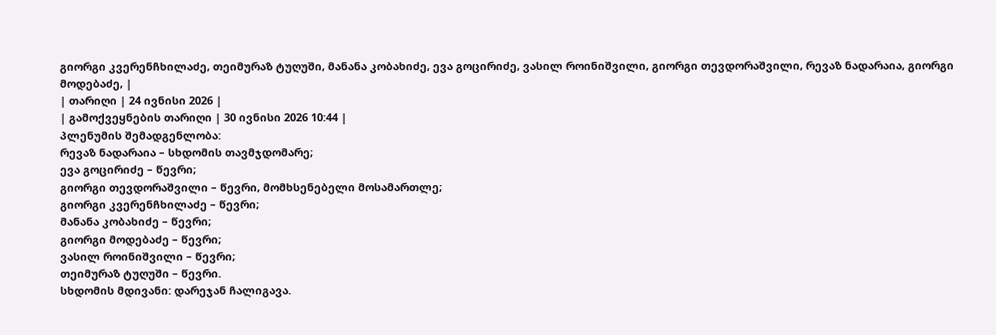გიორგი კვერენჩხილაძე, თეიმურაზ ტუღუში, მანანა კობახიძე, ევა გოცირიძე, ვასილ როინიშვილი, გიორგი თევდორაშვილი, რევაზ ნადარაია, გიორგი მოდებაძე, |
| თარიღი | 24 ივნისი 2026 |
| გამოქვეყნების თარიღი | 30 ივნისი 2026 10:44 |
პლენუმის შემადგენლობა:
რევაზ ნადარაია – სხდომის თავმჯდომარე;
ევა გოცირიძე – წევრი;
გიორგი თევდორაშვილი – წევრი, მომხსენებელი მოსამართლე;
გიორგი კვერენჩხილაძე – წევრი;
მანანა კობახიძე – წევრი;
გიორგი მოდებაძე – წევრი;
ვასილ როინიშვილი – წევრი;
თეიმურაზ ტუღუში – წევრი.
სხდომის მდივანი: დარეჯან ჩალიგავა.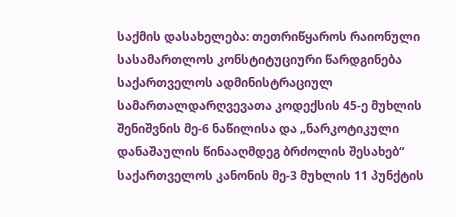საქმის დასახელება: თეთრიწყაროს რაიონული სასამართლოს კონსტიტუციური წარდგინება საქართველოს ადმინისტრაციულ სამართალდარღვევათა კოდექსის 45-ე მუხლის შენიშვნის მე-6 ნაწილისა და „ნარკოტიკული დანაშაულის წინააღმდეგ ბრძოლის შესახებ“ საქართველოს კანონის მე-3 მუხლის 11 პუნქტის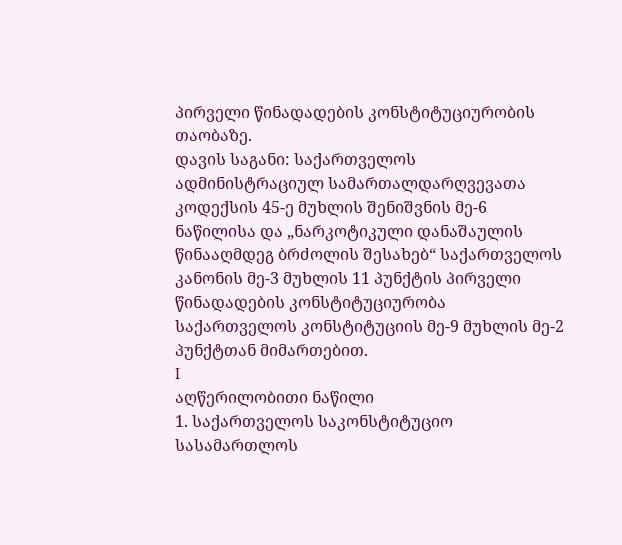პირველი წინადადების კონსტიტუციურობის თაობაზე.
დავის საგანი: საქართველოს ადმინისტრაციულ სამართალდარღვევათა კოდექსის 45-ე მუხლის შენიშვნის მე-6 ნაწილისა და „ნარკოტიკული დანაშაულის წინააღმდეგ ბრძოლის შესახებ“ საქართველოს კანონის მე-3 მუხლის 11 პუნქტის პირველი წინადადების კონსტიტუციურობა საქართველოს კონსტიტუციის მე-9 მუხლის მე-2 პუნქტთან მიმართებით.
I
აღწერილობითი ნაწილი
1. საქართველოს საკონსტიტუციო სასამართლოს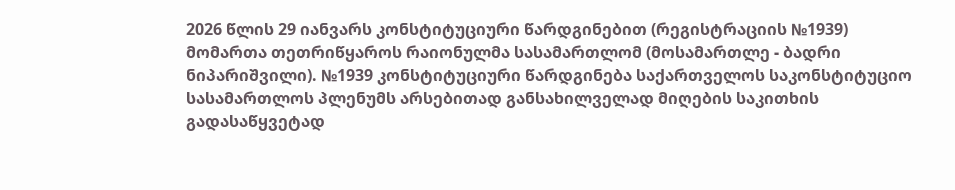2026 წლის 29 იანვარს კონსტიტუციური წარდგინებით (რეგისტრაციის №1939) მომართა თეთრიწყაროს რაიონულმა სასამართლომ (მოსამართლე - ბადრი ნიპარიშვილი). №1939 კონსტიტუციური წარდგინება საქართველოს საკონსტიტუციო სასამართლოს პლენუმს არსებითად განსახილველად მიღების საკითხის გადასაწყვეტად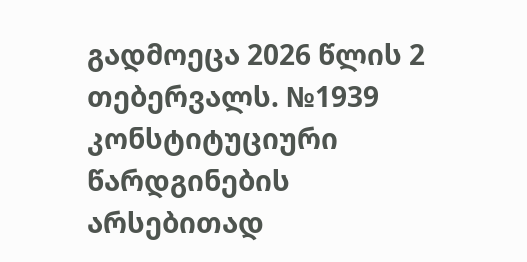გადმოეცა 2026 წლის 2 თებერვალს. №1939 კონსტიტუციური წარდგინების არსებითად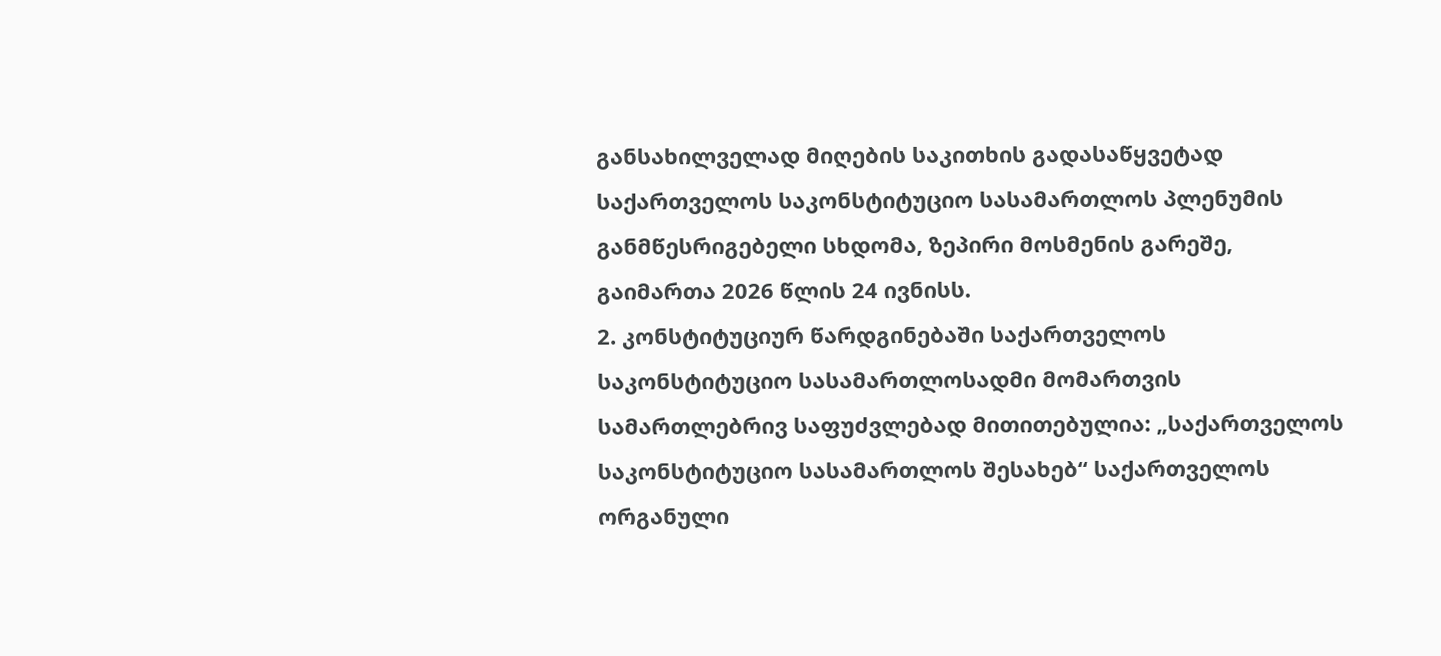განსახილველად მიღების საკითხის გადასაწყვეტად საქართველოს საკონსტიტუციო სასამართლოს პლენუმის განმწესრიგებელი სხდომა, ზეპირი მოსმენის გარეშე, გაიმართა 2026 წლის 24 ივნისს.
2. კონსტიტუციურ წარდგინებაში საქართველოს საკონსტიტუციო სასამართლოსადმი მომართვის სამართლებრივ საფუძვლებად მითითებულია: „საქართველოს საკონსტიტუციო სასამართლოს შესახებ“ საქართველოს ორგანული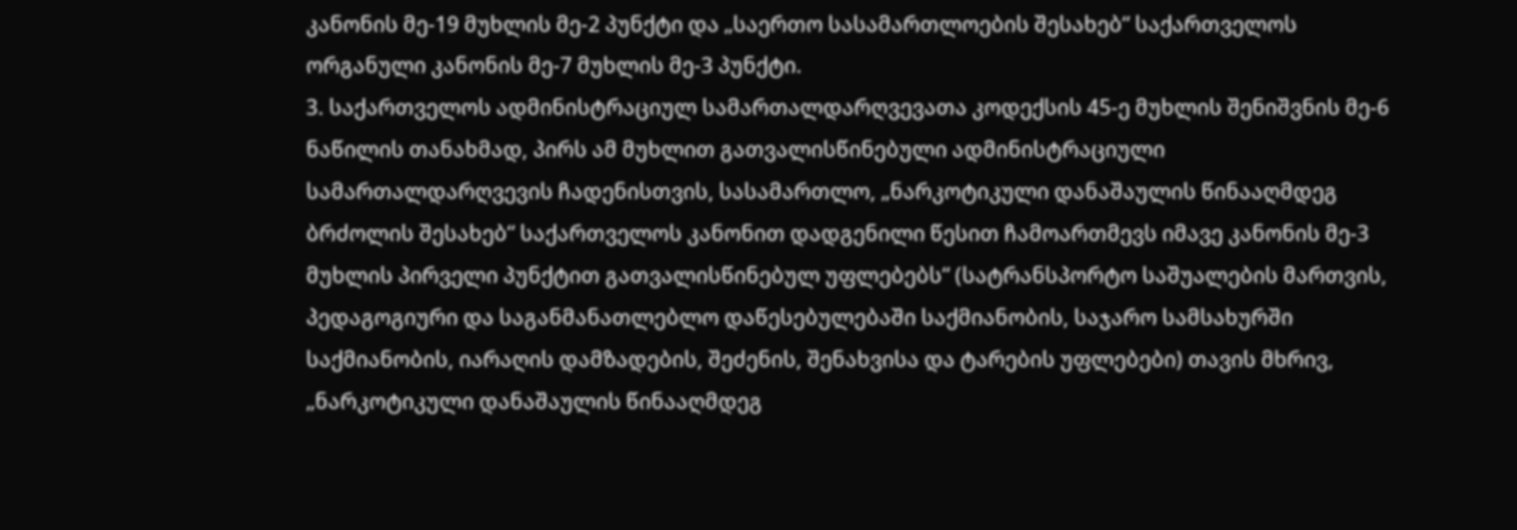კანონის მე-19 მუხლის მე-2 პუნქტი და „საერთო სასამართლოების შესახებ“ საქართველოს ორგანული კანონის მე-7 მუხლის მე-3 პუნქტი.
3. საქართველოს ადმინისტრაციულ სამართალდარღვევათა კოდექსის 45-ე მუხლის შენიშვნის მე-6 ნაწილის თანახმად, პირს ამ მუხლით გათვალისწინებული ადმინისტრაციული სამართალდარღვევის ჩადენისთვის, სასამართლო, „ნარკოტიკული დანაშაულის წინააღმდეგ ბრძოლის შესახებ“ საქართველოს კანონით დადგენილი წესით ჩამოართმევს იმავე კანონის მე-3 მუხლის პირველი პუნქტით გათვალისწინებულ უფლებებს“ (სატრანსპორტო საშუალების მართვის, პედაგოგიური და საგანმანათლებლო დაწესებულებაში საქმიანობის, საჯარო სამსახურში საქმიანობის, იარაღის დამზადების, შეძენის, შენახვისა და ტარების უფლებები) თავის მხრივ, „ნარკოტიკული დანაშაულის წინააღმდეგ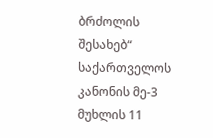ბრძოლის შესახებ“ საქართველოს კანონის მე-3 მუხლის 11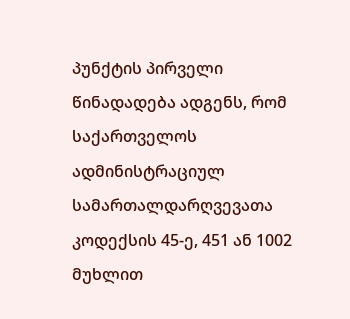პუნქტის პირველი წინადადება ადგენს, რომ საქართველოს ადმინისტრაციულ სამართალდარღვევათა კოდექსის 45-ე, 451 ან 1002 მუხლით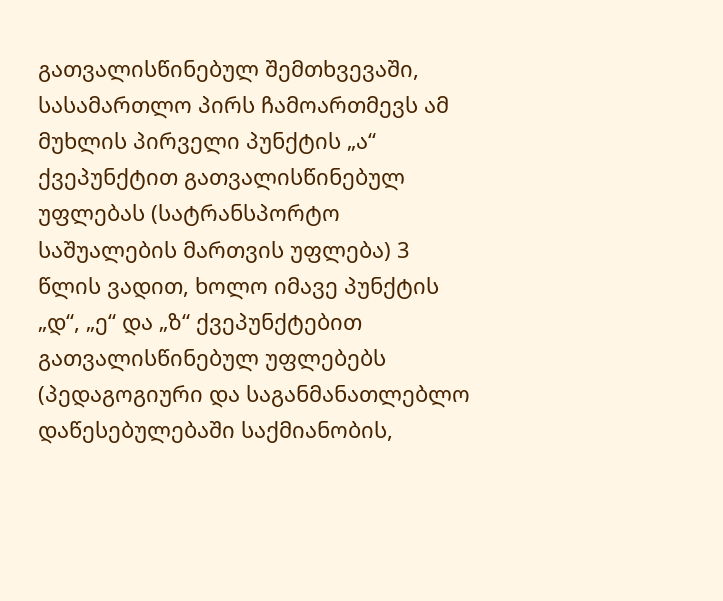გათვალისწინებულ შემთხვევაში, სასამართლო პირს ჩამოართმევს ამ მუხლის პირველი პუნქტის „ა“ ქვეპუნქტით გათვალისწინებულ უფლებას (სატრანსპორტო საშუალების მართვის უფლება) 3 წლის ვადით, ხოლო იმავე პუნქტის „დ“, „ე“ და „ზ“ ქვეპუნქტებით გათვალისწინებულ უფლებებს (პედაგოგიური და საგანმანათლებლო დაწესებულებაში საქმიანობის,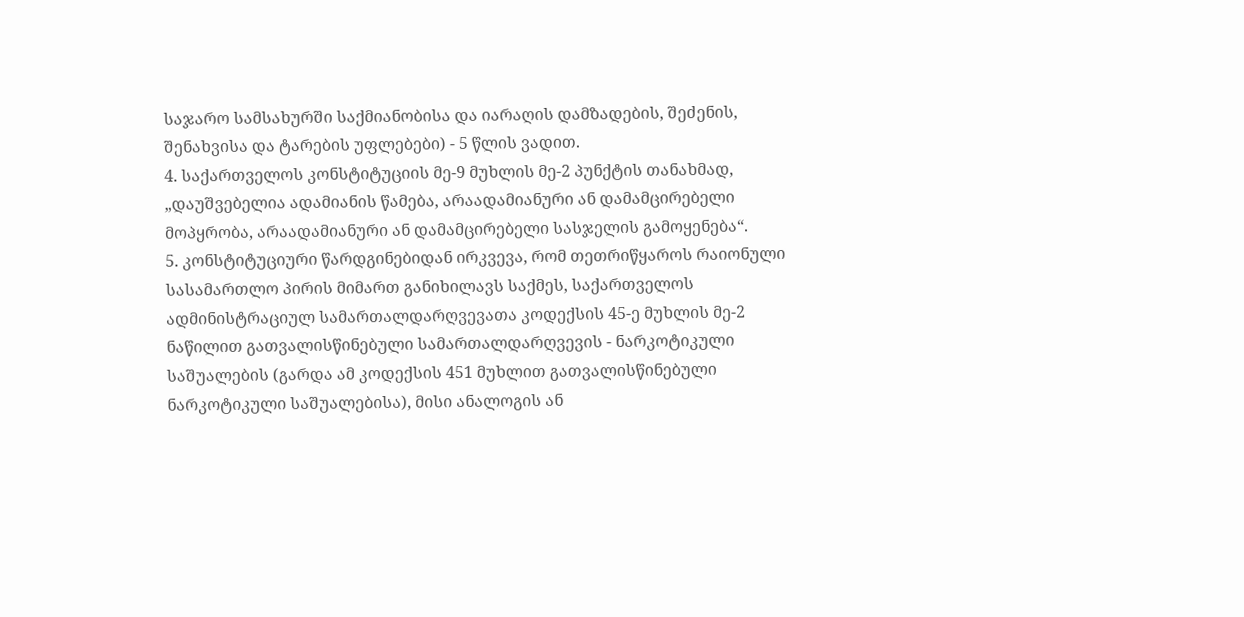საჯარო სამსახურში საქმიანობისა და იარაღის დამზადების, შეძენის, შენახვისა და ტარების უფლებები) - 5 წლის ვადით.
4. საქართველოს კონსტიტუციის მე-9 მუხლის მე-2 პუნქტის თანახმად, „დაუშვებელია ადამიანის წამება, არაადამიანური ან დამამცირებელი მოპყრობა, არაადამიანური ან დამამცირებელი სასჯელის გამოყენება“.
5. კონსტიტუციური წარდგინებიდან ირკვევა, რომ თეთრიწყაროს რაიონული სასამართლო პირის მიმართ განიხილავს საქმეს, საქართველოს ადმინისტრაციულ სამართალდარღვევათა კოდექსის 45-ე მუხლის მე-2 ნაწილით გათვალისწინებული სამართალდარღვევის - ნარკოტიკული საშუალების (გარდა ამ კოდექსის 451 მუხლით გათვალისწინებული ნარკოტიკული საშუალებისა), მისი ანალოგის ან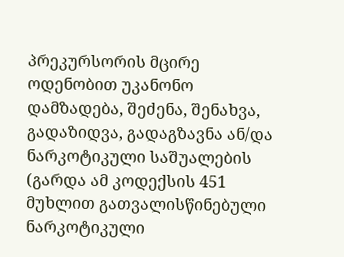პრეკურსორის მცირე ოდენობით უკანონო დამზადება, შეძენა, შენახვა, გადაზიდვა, გადაგზავნა ან/და ნარკოტიკული საშუალების (გარდა ამ კოდექსის 451 მუხლით გათვალისწინებული ნარკოტიკული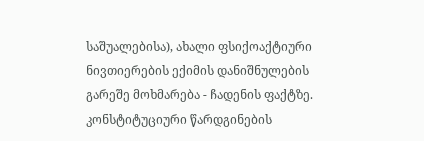საშუალებისა), ახალი ფსიქოაქტიური ნივთიერების ექიმის დანიშნულების გარეშე მოხმარება - ჩადენის ფაქტზე. კონსტიტუციური წარდგინების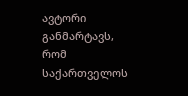ავტორი განმარტავს, რომ საქართველოს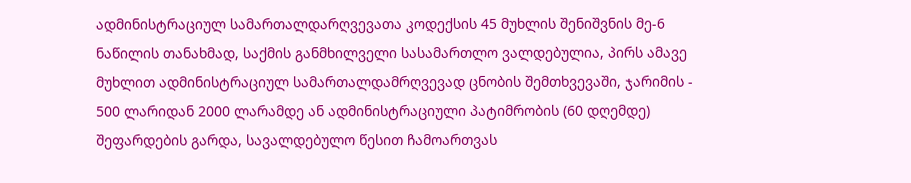ადმინისტრაციულ სამართალდარღვევათა კოდექსის 45 მუხლის შენიშვნის მე-6 ნაწილის თანახმად, საქმის განმხილველი სასამართლო ვალდებულია, პირს ამავე მუხლით ადმინისტრაციულ სამართალდამრღვევად ცნობის შემთხვევაში, ჯარიმის - 500 ლარიდან 2000 ლარამდე ან ადმინისტრაციული პატიმრობის (60 დღემდე) შეფარდების გარდა, სავალდებულო წესით ჩამოართვას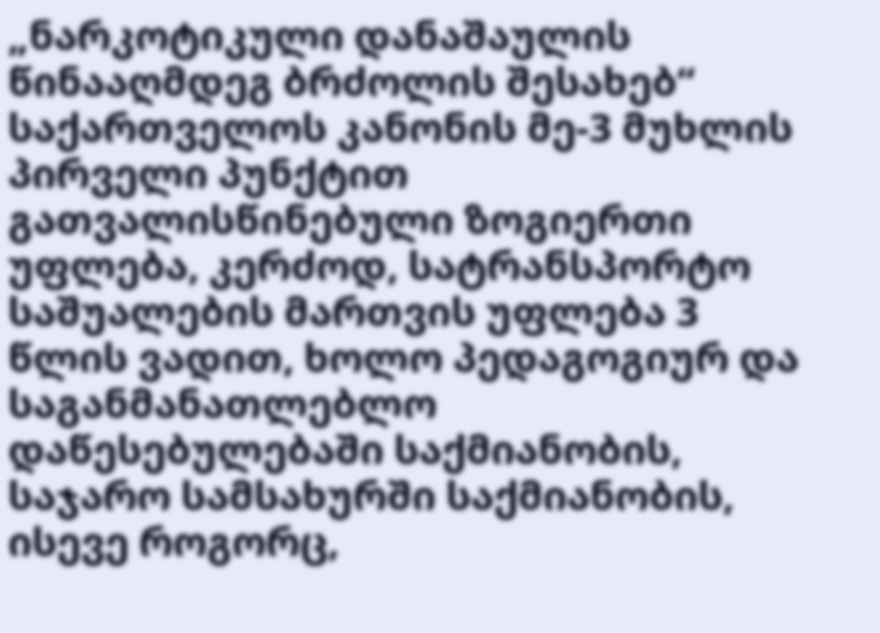„ნარკოტიკული დანაშაულის წინააღმდეგ ბრძოლის შესახებ“ საქართველოს კანონის მე-3 მუხლის პირველი პუნქტით გათვალისწინებული ზოგიერთი უფლება, კერძოდ, სატრანსპორტო საშუალების მართვის უფლება 3 წლის ვადით, ხოლო პედაგოგიურ და საგანმანათლებლო დაწესებულებაში საქმიანობის, საჯარო სამსახურში საქმიანობის, ისევე როგორც,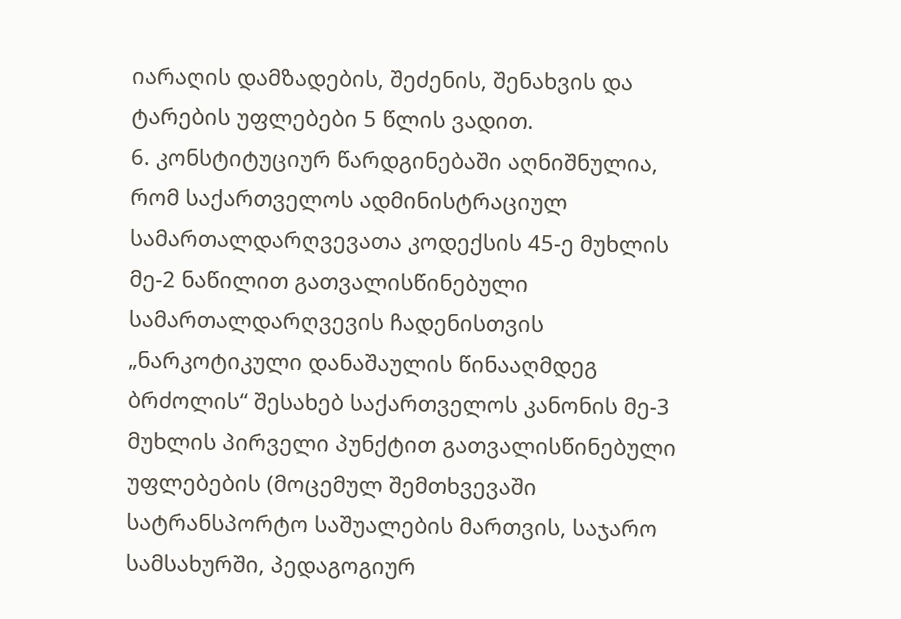იარაღის დამზადების, შეძენის, შენახვის და ტარების უფლებები 5 წლის ვადით.
6. კონსტიტუციურ წარდგინებაში აღნიშნულია, რომ საქართველოს ადმინისტრაციულ სამართალდარღვევათა კოდექსის 45-ე მუხლის მე-2 ნაწილით გათვალისწინებული სამართალდარღვევის ჩადენისთვის „ნარკოტიკული დანაშაულის წინააღმდეგ ბრძოლის“ შესახებ საქართველოს კანონის მე-3 მუხლის პირველი პუნქტით გათვალისწინებული უფლებების (მოცემულ შემთხვევაში სატრანსპორტო საშუალების მართვის, საჯარო სამსახურში, პედაგოგიურ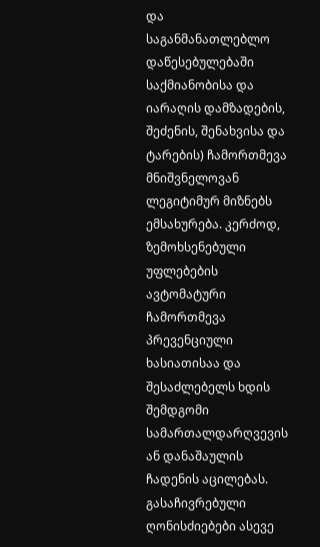და საგანმანათლებლო დაწესებულებაში საქმიანობისა და იარაღის დამზადების, შეძენის, შენახვისა და ტარების) ჩამორთმევა მნიშვნელოვან ლეგიტიმურ მიზნებს ემსახურება. კერძოდ, ზემოხსენებული უფლებების ავტომატური ჩამორთმევა პრევენციული ხასიათისაა და შესაძლებელს ხდის შემდგომი სამართალდარღვევის ან დანაშაულის ჩადენის აცილებას. გასაჩივრებული ღონისძიებები ასევე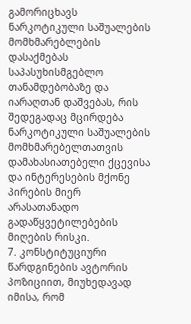გამორიცხავს ნარკოტიკული საშუალების მომხმარებლების დასაქმებას საპასუხისმგებლო თანამდებობაზე და იარაღთან დაშვებას, რის შედეგადაც მცირდება ნარკოტიკული საშუალების მომხმარებელთათვის დამახასიათებელი ქცევისა და ინტერესების მქონე პირების მიერ არასათანადო გადაწყვეტილებების მიღების რისკი.
7. კონსტიტუციური წარდგინების ავტორის პოზიციით, მიუხედავად იმისა, რომ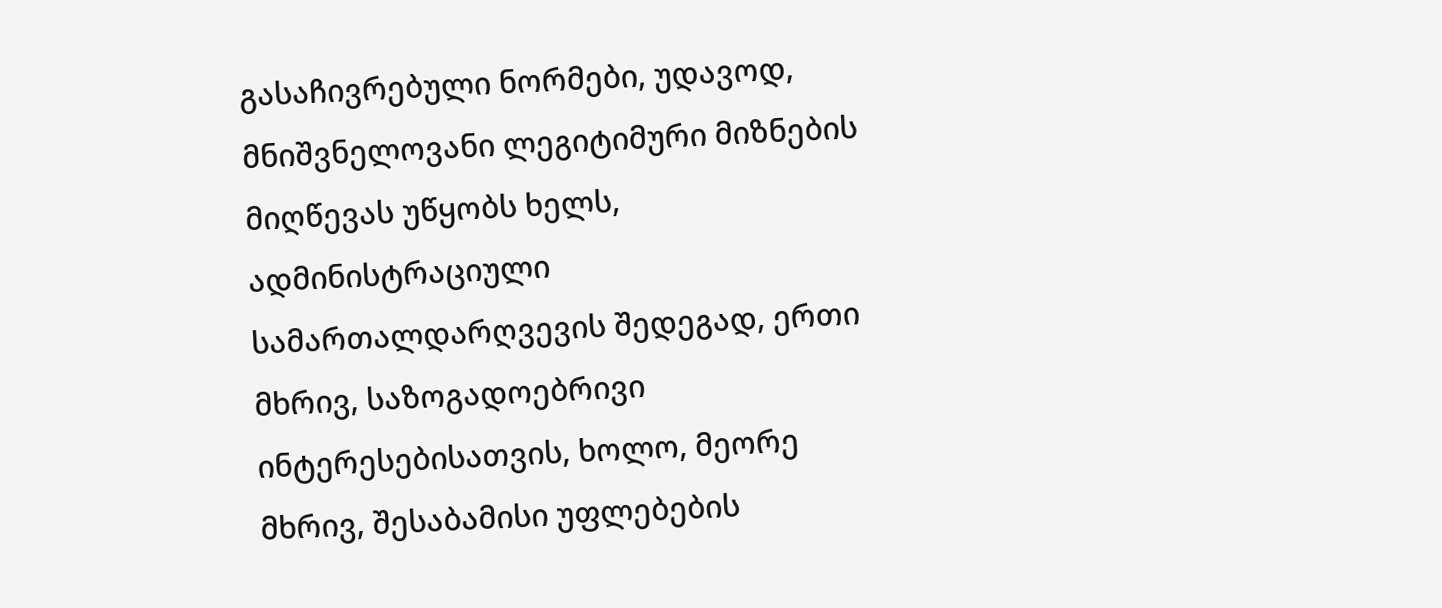გასაჩივრებული ნორმები, უდავოდ, მნიშვნელოვანი ლეგიტიმური მიზნების მიღწევას უწყობს ხელს, ადმინისტრაციული სამართალდარღვევის შედეგად, ერთი მხრივ, საზოგადოებრივი ინტერესებისათვის, ხოლო, მეორე მხრივ, შესაბამისი უფლებების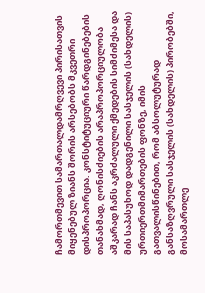ჩამორთმევით სამართალდამრღვევი პირისათვის მიყენებულ ზიანს შორის არსებობს მკვეთრი დისპროპორცია. კონსტიტუციური წარდგინებების თანახმად, ღონისძიების არაპროპორციულობა აშკარად ჩანს აკრძალული ქმედების სიმძიმესა და მის საპასუხოდ დადგენილი სასჯელის (სახდელის) ურთიერთმიმართების ფონზე, იმის გათვალისწინებით, რომ აბსოლუტურად განსაზღვრული სასჯელის (სახდელის) პირობებში, მოსამართლე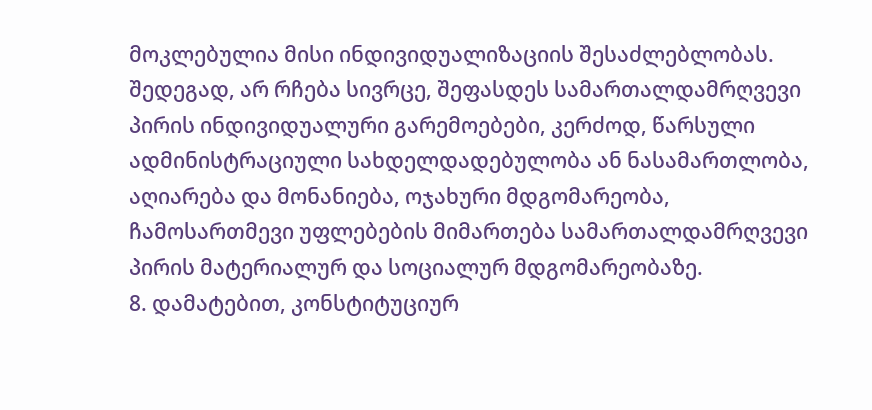მოკლებულია მისი ინდივიდუალიზაციის შესაძლებლობას. შედეგად, არ რჩება სივრცე, შეფასდეს სამართალდამრღვევი პირის ინდივიდუალური გარემოებები, კერძოდ, წარსული ადმინისტრაციული სახდელდადებულობა ან ნასამართლობა, აღიარება და მონანიება, ოჯახური მდგომარეობა, ჩამოსართმევი უფლებების მიმართება სამართალდამრღვევი პირის მატერიალურ და სოციალურ მდგომარეობაზე.
8. დამატებით, კონსტიტუციურ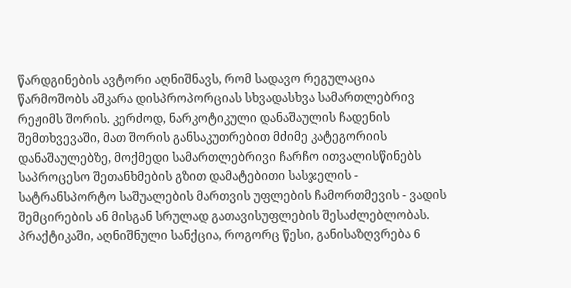წარდგინების ავტორი აღნიშნავს, რომ სადავო რეგულაცია წარმოშობს აშკარა დისპროპორციას სხვადასხვა სამართლებრივ რეჟიმს შორის. კერძოდ, ნარკოტიკული დანაშაულის ჩადენის შემთხვევაში, მათ შორის განსაკუთრებით მძიმე კატეგორიის დანაშაულებზე, მოქმედი სამართლებრივი ჩარჩო ითვალისწინებს საპროცესო შეთანხმების გზით დამატებითი სასჯელის - სატრანსპორტო საშუალების მართვის უფლების ჩამორთმევის - ვადის შემცირების ან მისგან სრულად გათავისუფლების შესაძლებლობას. პრაქტიკაში, აღნიშნული სანქცია, როგორც წესი, განისაზღვრება 6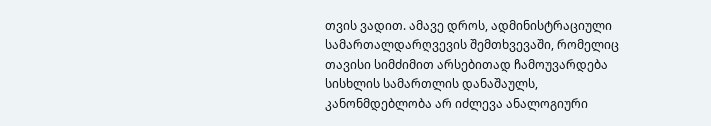თვის ვადით. ამავე დროს, ადმინისტრაციული სამართალდარღვევის შემთხვევაში, რომელიც თავისი სიმძიმით არსებითად ჩამოუვარდება სისხლის სამართლის დანაშაულს, კანონმდებლობა არ იძლევა ანალოგიური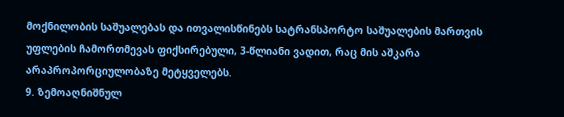მოქნილობის საშუალებას და ითვალისწინებს სატრანსპორტო საშუალების მართვის უფლების ჩამორთმევას ფიქსირებული, 3-წლიანი ვადით, რაც მის აშკარა არაპროპორციულობაზე მეტყველებს.
9. ზემოაღნიშნულ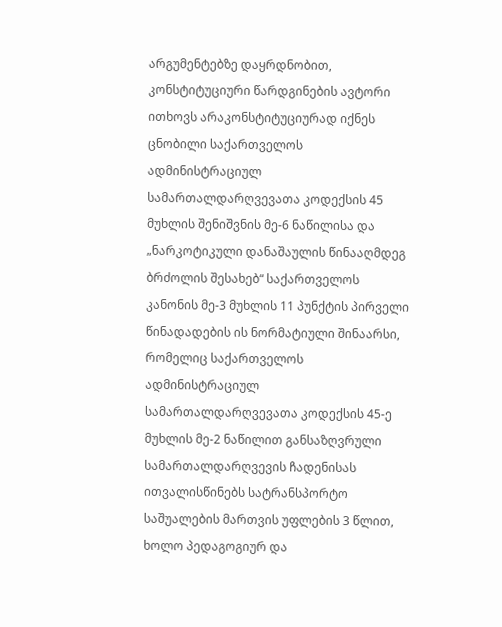არგუმენტებზე დაყრდნობით, კონსტიტუციური წარდგინების ავტორი ითხოვს არაკონსტიტუციურად იქნეს ცნობილი საქართველოს ადმინისტრაციულ სამართალდარღვევათა კოდექსის 45 მუხლის შენიშვნის მე-6 ნაწილისა და „ნარკოტიკული დანაშაულის წინააღმდეგ ბრძოლის შესახებ“ საქართველოს კანონის მე-3 მუხლის 11 პუნქტის პირველი წინადადების ის ნორმატიული შინაარსი, რომელიც საქართველოს ადმინისტრაციულ სამართალდარღვევათა კოდექსის 45-ე მუხლის მე-2 ნაწილით განსაზღვრული სამართალდარღვევის ჩადენისას ითვალისწინებს სატრანსპორტო საშუალების მართვის უფლების 3 წლით, ხოლო პედაგოგიურ და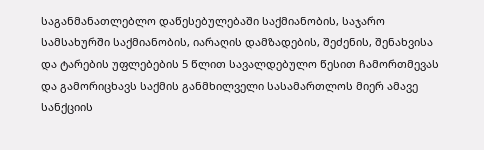საგანმანათლებლო დაწესებულებაში საქმიანობის, საჯარო სამსახურში საქმიანობის, იარაღის დამზადების, შეძენის, შენახვისა და ტარების უფლებების 5 წლით სავალდებულო წესით ჩამორთმევას და გამორიცხავს საქმის განმხილველი სასამართლოს მიერ ამავე სანქციის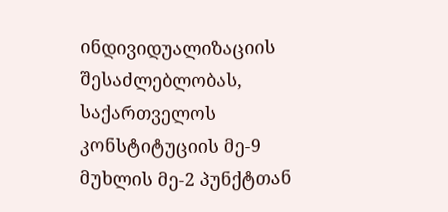ინდივიდუალიზაციის შესაძლებლობას, საქართველოს კონსტიტუციის მე-9 მუხლის მე-2 პუნქტთან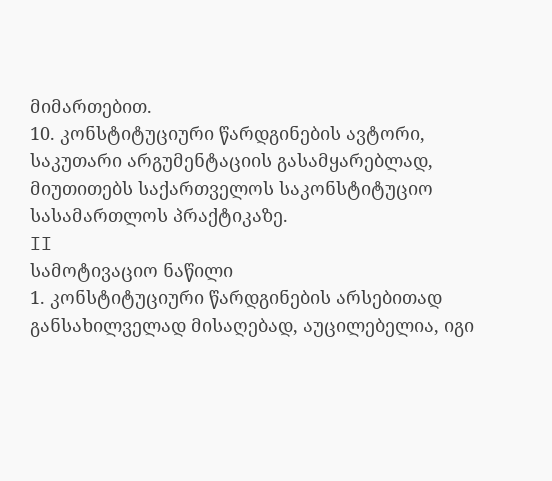მიმართებით.
10. კონსტიტუციური წარდგინების ავტორი, საკუთარი არგუმენტაციის გასამყარებლად, მიუთითებს საქართველოს საკონსტიტუციო სასამართლოს პრაქტიკაზე.
II
სამოტივაციო ნაწილი
1. კონსტიტუციური წარდგინების არსებითად განსახილველად მისაღებად, აუცილებელია, იგი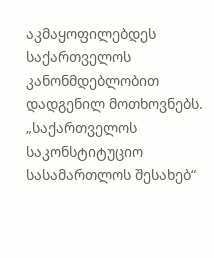აკმაყოფილებდეს საქართველოს კანონმდებლობით დადგენილ მოთხოვნებს. „საქართველოს საკონსტიტუციო სასამართლოს შესახებ“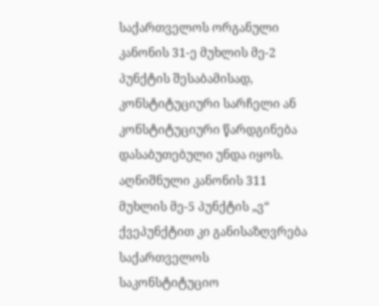საქართველოს ორგანული კანონის 31-ე მუხლის მე-2 პუნქტის შესაბამისად, კონსტიტუციური სარჩელი ან კონსტიტუციური წარდგინება დასაბუთებული უნდა იყოს. აღნიშნული კანონის 311 მუხლის მე-5 პუნქტის „ვ“ ქვეპუნქტით კი განისაზღვრება საქართველოს საკონსტიტუციო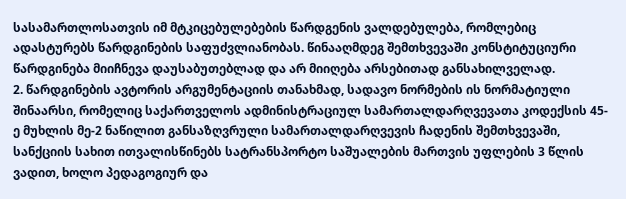სასამართლოსათვის იმ მტკიცებულებების წარდგენის ვალდებულება, რომლებიც ადასტურებს წარდგინების საფუძვლიანობას. წინააღმდეგ შემთხვევაში კონსტიტუციური წარდგინება მიიჩნევა დაუსაბუთებლად და არ მიიღება არსებითად განსახილველად.
2. წარდგინების ავტორის არგუმენტაციის თანახმად, სადავო ნორმების ის ნორმატიული შინაარსი, რომელიც საქართველოს ადმინისტრაციულ სამართალდარღვევათა კოდექსის 45-ე მუხლის მე-2 ნაწილით განსაზღვრული სამართალდარღვევის ჩადენის შემთხვევაში, სანქციის სახით ითვალისწინებს სატრანსპორტო საშუალების მართვის უფლების 3 წლის ვადით, ხოლო პედაგოგიურ და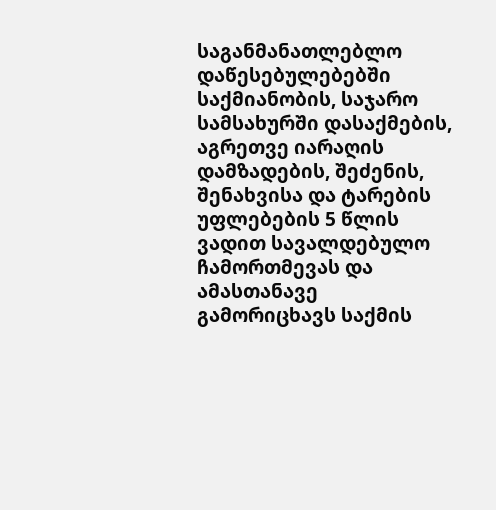საგანმანათლებლო დაწესებულებებში საქმიანობის, საჯარო სამსახურში დასაქმების, აგრეთვე იარაღის დამზადების, შეძენის, შენახვისა და ტარების უფლებების 5 წლის ვადით სავალდებულო ჩამორთმევას და ამასთანავე გამორიცხავს საქმის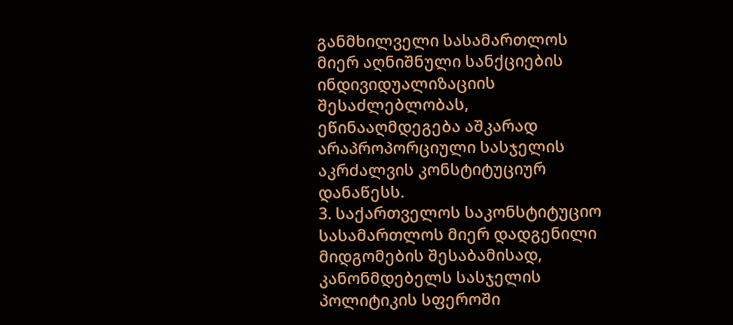განმხილველი სასამართლოს მიერ აღნიშნული სანქციების ინდივიდუალიზაციის შესაძლებლობას, ეწინააღმდეგება აშკარად არაპროპორციული სასჯელის აკრძალვის კონსტიტუციურ დანაწესს.
3. საქართველოს საკონსტიტუციო სასამართლოს მიერ დადგენილი მიდგომების შესაბამისად, კანონმდებელს სასჯელის პოლიტიკის სფეროში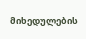მიხედულების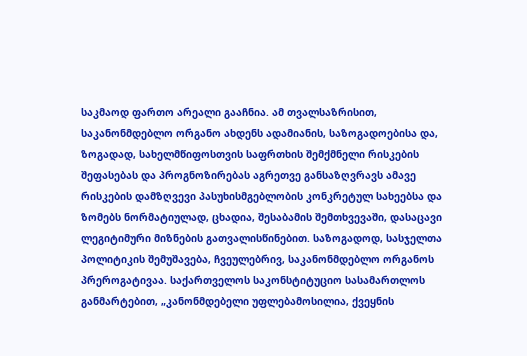საკმაოდ ფართო არეალი გააჩნია. ამ თვალსაზრისით, საკანონმდებლო ორგანო ახდენს ადამიანის, საზოგადოებისა და, ზოგადად, სახელმწიფოსთვის საფრთხის შემქმნელი რისკების შეფასებას და პროგნოზირებას აგრეთვე განსაზღვრავს ამავე რისკების დამზღვევი პასუხისმგებლობის კონკრეტულ სახეებსა და ზომებს ნორმატიულად, ცხადია, შესაბამის შემთხვევაში, დასაცავი ლეგიტიმური მიზნების გათვალისწინებით. საზოგადოდ, სასჯელთა პოლიტიკის შემუშავება, ჩვეულებრივ, საკანონმდებლო ორგანოს პრეროგატივაა. საქართველოს საკონსტიტუციო სასამართლოს განმარტებით, „კანონმდებელი უფლებამოსილია, ქვეყნის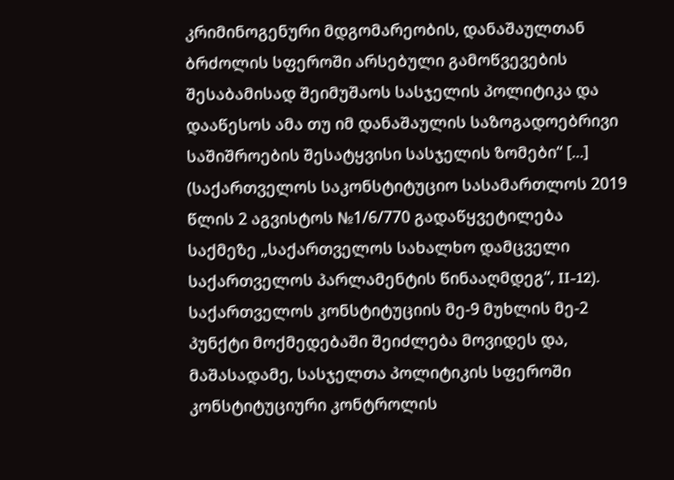კრიმინოგენური მდგომარეობის, დანაშაულთან ბრძოლის სფეროში არსებული გამოწვევების შესაბამისად შეიმუშაოს სასჯელის პოლიტიკა და დააწესოს ამა თუ იმ დანაშაულის საზოგადოებრივი საშიშროების შესატყვისი სასჯელის ზომები“ [...] (საქართველოს საკონსტიტუციო სასამართლოს 2019 წლის 2 აგვისტოს №1/6/770 გადაწყვეტილება საქმეზე „საქართველოს სახალხო დამცველი საქართველოს პარლამენტის წინააღმდეგ“, II-12). საქართველოს კონსტიტუციის მე-9 მუხლის მე-2 პუნქტი მოქმედებაში შეიძლება მოვიდეს და, მაშასადამე, სასჯელთა პოლიტიკის სფეროში კონსტიტუციური კონტროლის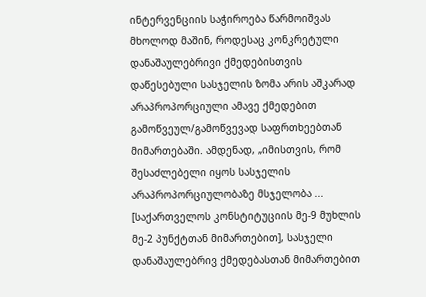ინტერვენციის საჭიროება წარმოიშვას მხოლოდ მაშინ, როდესაც კონკრეტული დანაშაულებრივი ქმედებისთვის დაწესებული სასჯელის ზომა არის აშკარად არაპროპორციული ამავე ქმედებით გამოწვეულ/გამოწვევად საფრთხეებთან მიმართებაში. ამდენად, „იმისთვის, რომ შესაძლებელი იყოს სასჯელის არაპროპორციულობაზე მსჯელობა ... [საქართველოს კონსტიტუციის მე-9 მუხლის მე-2 პუნქტთან მიმართებით], სასჯელი დანაშაულებრივ ქმედებასთან მიმართებით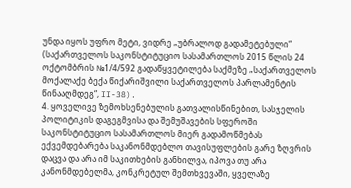უნდა იყოს უფრო მეტი, ვიდრე „უბრალოდ გადამეტებული“ (საქართველოს საკონსტიტუციო სასამართლოს 2015 წლის 24 ოქტომბრის №1/4/592 გადაწყვეტილება საქმეზე „საქართველოს მოქალაქე ბექა წიქარიშვილი საქართველოს პარლამენტის წინააღმდეგ“, II-38).
4. ყოველივე ზემოხსენებულის გათვალისწინებით, სასჯელის პოლიტიკის დაგეგმვისა და შემუშავების სფეროში საკონსტიტუციო სასამართლოს მიერ გადამოწმებას ექვემდებარება საკანონმდებლო თავისუფლების გარე ზღვრის დაცვა და არა იმ საკითხების განხილვა, იპოვა თუ არა კანონმდებელმა, კონკრეტულ შემთხვევაში, ყველაზე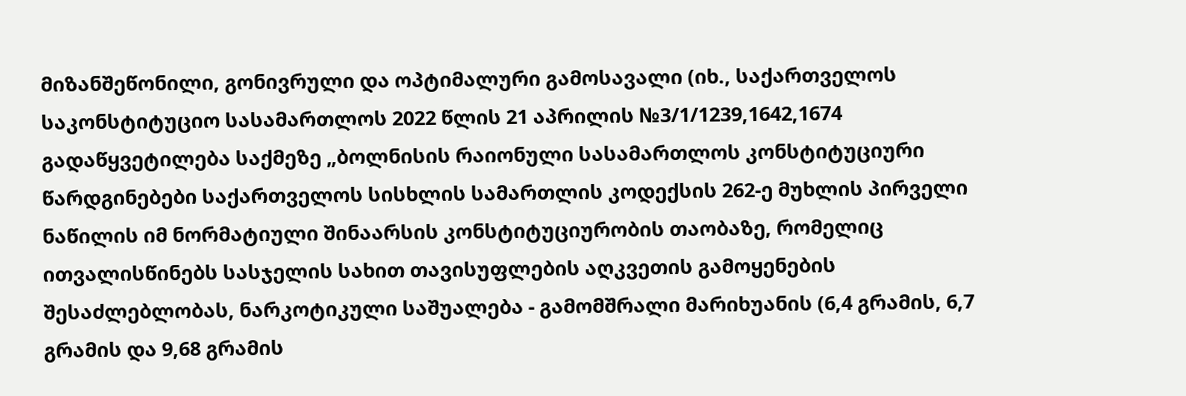მიზანშეწონილი, გონივრული და ოპტიმალური გამოსავალი (იხ., საქართველოს საკონსტიტუციო სასამართლოს 2022 წლის 21 აპრილის №3/1/1239,1642,1674 გადაწყვეტილება საქმეზე „ბოლნისის რაიონული სასამართლოს კონსტიტუციური წარდგინებები საქართველოს სისხლის სამართლის კოდექსის 262-ე მუხლის პირველი ნაწილის იმ ნორმატიული შინაარსის კონსტიტუციურობის თაობაზე, რომელიც ითვალისწინებს სასჯელის სახით თავისუფლების აღკვეთის გამოყენების შესაძლებლობას, ნარკოტიკული საშუალება - გამომშრალი მარიხუანის (6,4 გრამის, 6,7 გრამის და 9,68 გრამის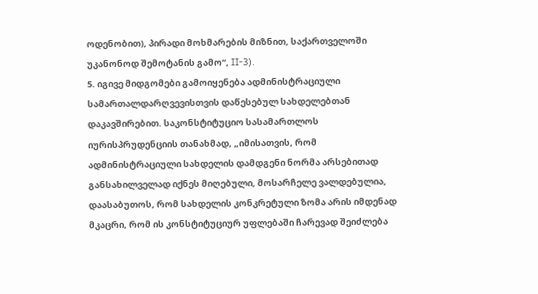ოდენობით), პირადი მოხმარების მიზნით, საქართველოში უკანონოდ შემოტანის გამო“, II-3).
5. იგივე მიდგომები გამოიყენება ადმინისტრაციული სამართალდარღვევისთვის დაწესებულ სახდელებთან დაკავშირებით. საკონსტიტუციო სასამართლოს იურისპრუდენციის თანახმად, „იმისათვის, რომ ადმინისტრაციული სახდელის დამდგენი ნორმა არსებითად განსახილველად იქნეს მიღებული, მოსარჩელე ვალდებულია, დაასაბუთოს, რომ სახდელის კონკრეტული ზომა არის იმდენად მკაცრი, რომ ის კონსტიტუციურ უფლებაში ჩარევად შეიძლება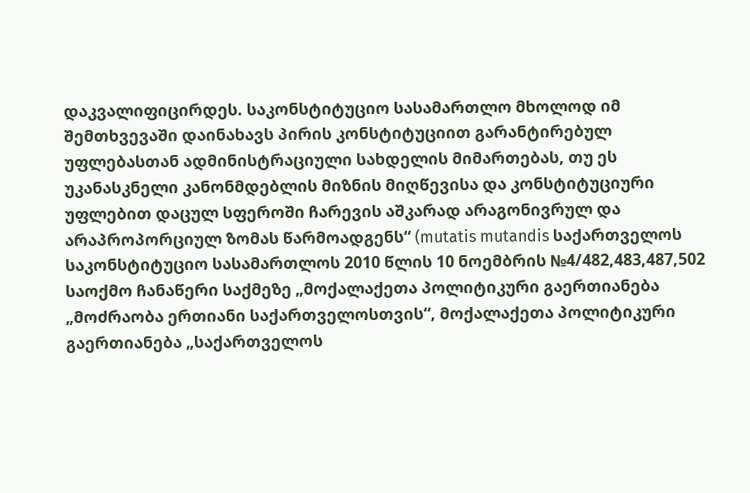დაკვალიფიცირდეს. საკონსტიტუციო სასამართლო მხოლოდ იმ შემთხვევაში დაინახავს პირის კონსტიტუციით გარანტირებულ უფლებასთან ადმინისტრაციული სახდელის მიმართებას, თუ ეს უკანასკნელი კანონმდებლის მიზნის მიღწევისა და კონსტიტუციური უფლებით დაცულ სფეროში ჩარევის აშკარად არაგონივრულ და არაპროპორციულ ზომას წარმოადგენს“ (mutatis mutandis საქართველოს საკონსტიტუციო სასამართლოს 2010 წლის 10 ნოემბრის №4/482,483,487,502 საოქმო ჩანაწერი საქმეზე „მოქალაქეთა პოლიტიკური გაერთიანება „მოძრაობა ერთიანი საქართველოსთვის“, მოქალაქეთა პოლიტიკური გაერთიანება „საქართველოს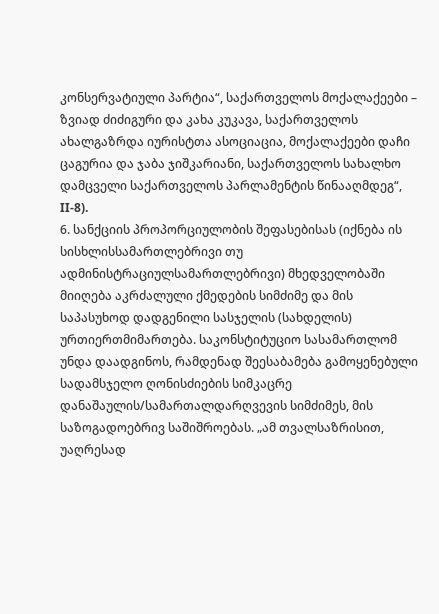კონსერვატიული პარტია“, საქართველოს მოქალაქეები – ზვიად ძიძიგური და კახა კუკავა, საქართველოს ახალგაზრდა იურისტთა ასოციაცია, მოქალაქეები დაჩი ცაგურია და ჯაბა ჯიშკარიანი, საქართველოს სახალხო დამცველი საქართველოს პარლამენტის წინააღმდეგ“, II-8).
6. სანქციის პროპორციულობის შეფასებისას (იქნება ის სისხლისსამართლებრივი თუ ადმინისტრაციულსამართლებრივი) მხედველობაში მიიღება აკრძალული ქმედების სიმძიმე და მის საპასუხოდ დადგენილი სასჯელის (სახდელის) ურთიერთმიმართება. საკონსტიტუციო სასამართლომ უნდა დაადგინოს, რამდენად შეესაბამება გამოყენებული სადამსჯელო ღონისძიების სიმკაცრე დანაშაულის/სამართალდარღვევის სიმძიმეს, მის საზოგადოებრივ საშიშროებას. „ამ თვალსაზრისით, უაღრესად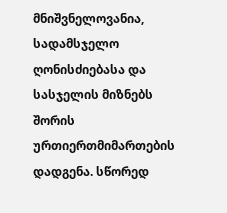მნიშვნელოვანია, სადამსჯელო ღონისძიებასა და სასჯელის მიზნებს შორის ურთიერთმიმართების დადგენა. სწორედ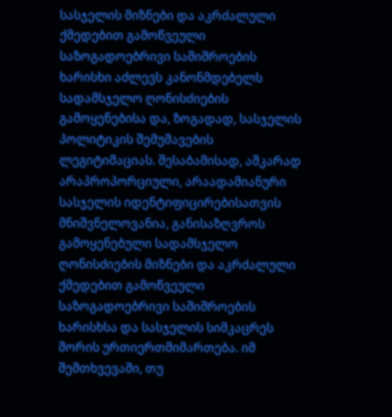სასჯელის მიზნები და აკრძალული ქმედებით გამოწვეული საზოგადოებრივი საშიშროების ხარისხი აძლევს კანონმდებელს სადამსჯელო ღონისძიების გამოყენებისა და, ზოგადად, სასჯელის პოლიტიკის შემუშავების ლეგიტიმაციას. შესაბამისად, აშკარად არაპროპორციული, არაადამიანური სასჯელის იდენტიფიცირებისათვის მნიშვნელოვანია, განისაზღვროს გამოყენებული სადამსჯელო ღონისძიების მიზნები და აკრძალული ქმედებით გამოწვეული საზოგადოებრივი საშიშროების ხარისხსა და სასჯელის სიმკაცრეს შორის ურთიერთმიმართება. იმ შემთხვევაში, თუ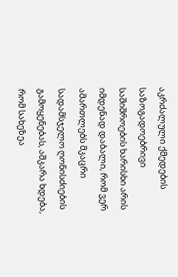აკრძალული ქმედების საზოგადოებრივი საშიშროების ხარისხი არის იმდენად დაბალი, რომ ვერ ამართლებს მკაცრი სადამსჯელო ღონისძიების გამოყენებას, აშკარა ხდება, რომ სახეზეა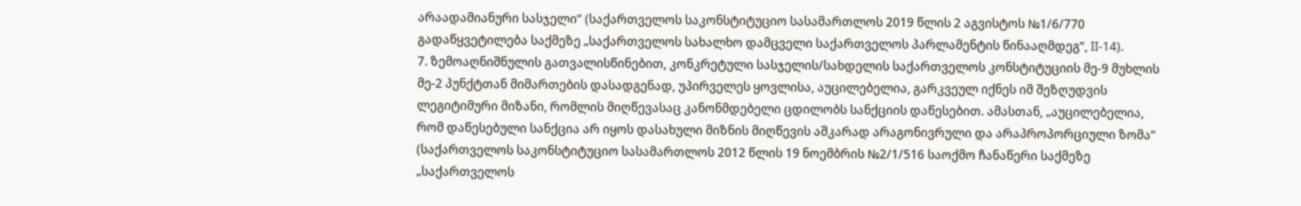არაადამიანური სასჯელი“ (საქართველოს საკონსტიტუციო სასამართლოს 2019 წლის 2 აგვისტოს №1/6/770 გადაწყვეტილება საქმეზე „საქართველოს სახალხო დამცველი საქართველოს პარლამენტის წინააღმდეგ“, II-14).
7. ზემოაღნიშნულის გათვალისწინებით, კონკრეტული სასჯელის/სახდელის საქართველოს კონსტიტუციის მე-9 მუხლის მე-2 პუნქტთან მიმართების დასადგენად, უპირველეს ყოვლისა, აუცილებელია, გარკვეულ იქნეს იმ შეზღუდვის ლეგიტიმური მიზანი, რომლის მიღწევასაც კანონმდებელი ცდილობს სანქციის დაწესებით. ამასთან, „აუცილებელია, რომ დაწესებული სანქცია არ იყოს დასახული მიზნის მიღწევის აშკარად არაგონივრული და არაპროპორციული ზომა“ (საქართველოს საკონსტიტუციო სასამართლოს 2012 წლის 19 ნოემბრის №2/1/516 საოქმო ჩანაწერი საქმეზე „საქართველოს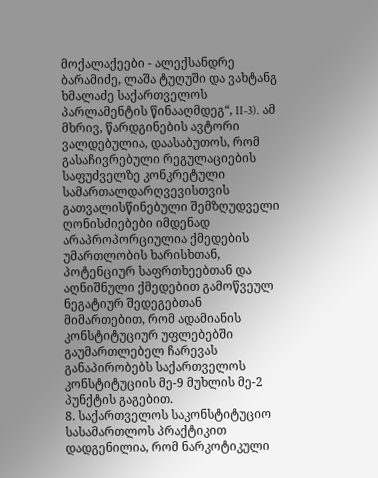მოქალაქეები - ალექსანდრე ბარამიძე, ლაშა ტუღუში და ვახტანგ ხმალაძე საქართველოს პარლამენტის წინააღმდეგ“, II-3). ამ მხრივ, წარდგინების ავტორი ვალდებულია, დაასაბუთოს, რომ გასაჩივრებული რეგულაციების საფუძველზე კონკრეტული სამართალდარღვევისთვის გათვალისწინებული შემზღუდველი ღონისძიებები იმდენად არაპროპორციულია ქმედების უმართლობის ხარისხთან, პოტენციურ საფრთხეებთან და აღნიშნული ქმედებით გამოწვეულ ნეგატიურ შედეგებთან მიმართებით, რომ ადამიანის კონსტიტუციურ უფლებებში გაუმართლებელ ჩარევას განაპირობებს საქართველოს კონსტიტუციის მე-9 მუხლის მე-2 პუნქტის გაგებით.
8. საქართველოს საკონსტიტუციო სასამართლოს პრაქტიკით დადგენილია, რომ ნარკოტიკული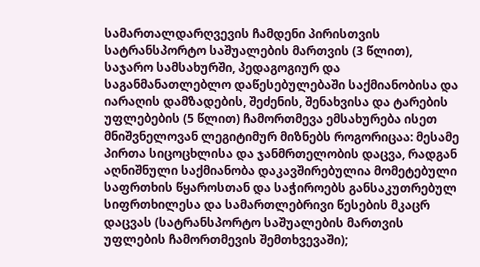სამართალდარღვევის ჩამდენი პირისთვის სატრანსპორტო საშუალების მართვის (3 წლით), საჯარო სამსახურში, პედაგოგიურ და საგანმანათლებლო დაწესებულებაში საქმიანობისა და იარაღის დამზადების, შეძენის, შენახვისა და ტარების უფლებების (5 წლით) ჩამორთმევა ემსახურება ისეთ მნიშვნელოვან ლეგიტიმურ მიზნებს როგორიცაა: მესამე პირთა სიცოცხლისა და ჯანმრთელობის დაცვა, რადგან აღნიშნული საქმიანობა დაკავშირებულია მომეტებული საფრთხის წყაროსთან და საჭიროებს განსაკუთრებულ სიფრთხილესა და სამართლებრივი წესების მკაცრ დაცვას (სატრანსპორტო საშუალების მართვის უფლების ჩამორთმევის შემთხვევაში);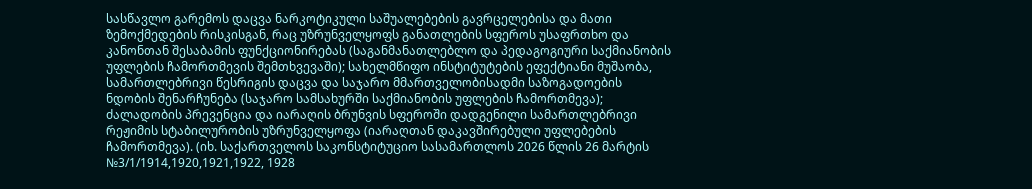სასწავლო გარემოს დაცვა ნარკოტიკული საშუალებების გავრცელებისა და მათი ზემოქმედების რისკისგან, რაც უზრუნველყოფს განათლების სფეროს უსაფრთხო და კანონთან შესაბამის ფუნქციონირებას (საგანმანათლებლო და პედაგოგიური საქმიანობის უფლების ჩამორთმევის შემთხვევაში); სახელმწიფო ინსტიტუტების ეფექტიანი მუშაობა, სამართლებრივი წესრიგის დაცვა და საჯარო მმართველობისადმი საზოგადოების ნდობის შენარჩუნება (საჯარო სამსახურში საქმიანობის უფლების ჩამორთმევა); ძალადობის პრევენცია და იარაღის ბრუნვის სფეროში დადგენილი სამართლებრივი რეჟიმის სტაბილურობის უზრუნველყოფა (იარაღთან დაკავშირებული უფლებების ჩამორთმევა). (იხ. საქართველოს საკონსტიტუციო სასამართლოს 2026 წლის 26 მარტის №3/1/1914,1920,1921,1922, 1928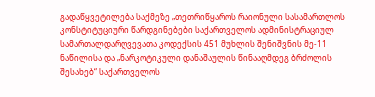გადაწყვეტილება საქმეზე „თეთრიწყაროს რაიონული სასამართლოს კონსტიტუციური წარდგინებები საქართველოს ადმინისტრაციულ სამართალდარღვევათა კოდექსის 451 მუხლის შენიშვნის მე-11 ნაწილისა და „ნარკოტიკული დანაშაულის წინააღმდეგ ბრძოლის შესახებ“ საქართველოს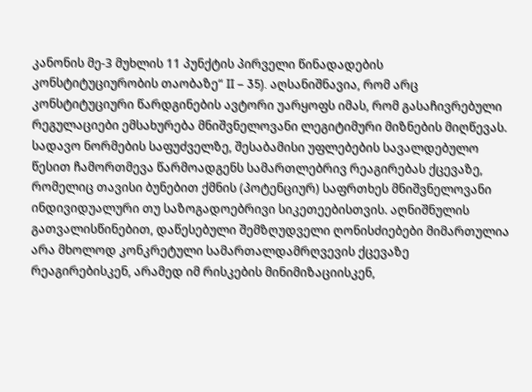კანონის მე-3 მუხლის 11 პუნქტის პირველი წინადადების კონსტიტუციურობის თაობაზე“ II – 35). აღსანიშნავია, რომ არც კონსტიტუციური წარდგინების ავტორი უარყოფს იმას, რომ გასაჩივრებული რეგულაციები ემსახურება მნიშვნელოვანი ლეგიტიმური მიზნების მიღწევას. სადავო ნორმების საფუძველზე, შესაბამისი უფლებების სავალდებულო წესით ჩამორთმევა წარმოადგენს სამართლებრივ რეაგირებას ქცევაზე, რომელიც თავისი ბუნებით ქმნის (პოტენციურ) საფრთხეს მნიშვნელოვანი ინდივიდუალური თუ საზოგადოებრივი სიკეთეებისთვის. აღნიშნულის გათვალისწინებით, დაწესებული შემზღუდველი ღონისძიებები მიმართულია არა მხოლოდ კონკრეტული სამართალდამრღვევის ქცევაზე რეაგირებისკენ, არამედ იმ რისკების მინიმიზაციისკენ,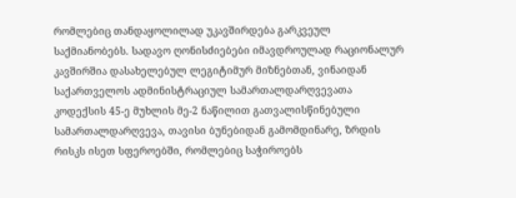რომლებიც თანდაყოლილად უკავშირდება გარკვეულ საქმიანობებს. სადავო ღონისძიებები იმავდროულად რაციონალურ კავშირშია დასახელებულ ლეგიტიმურ მიზნებთან, ვინაიდან საქართველოს ადმინისტრაციულ სამართალდარღვევათა კოდექსის 45-ე მუხლის მე-2 ნაწილით გათვალისწინებული სამართალდარღვევა, თავისი ბუნებიდან გამომდინარე, ზრდის რისკს ისეთ სფეროებში, რომლებიც საჭიროებს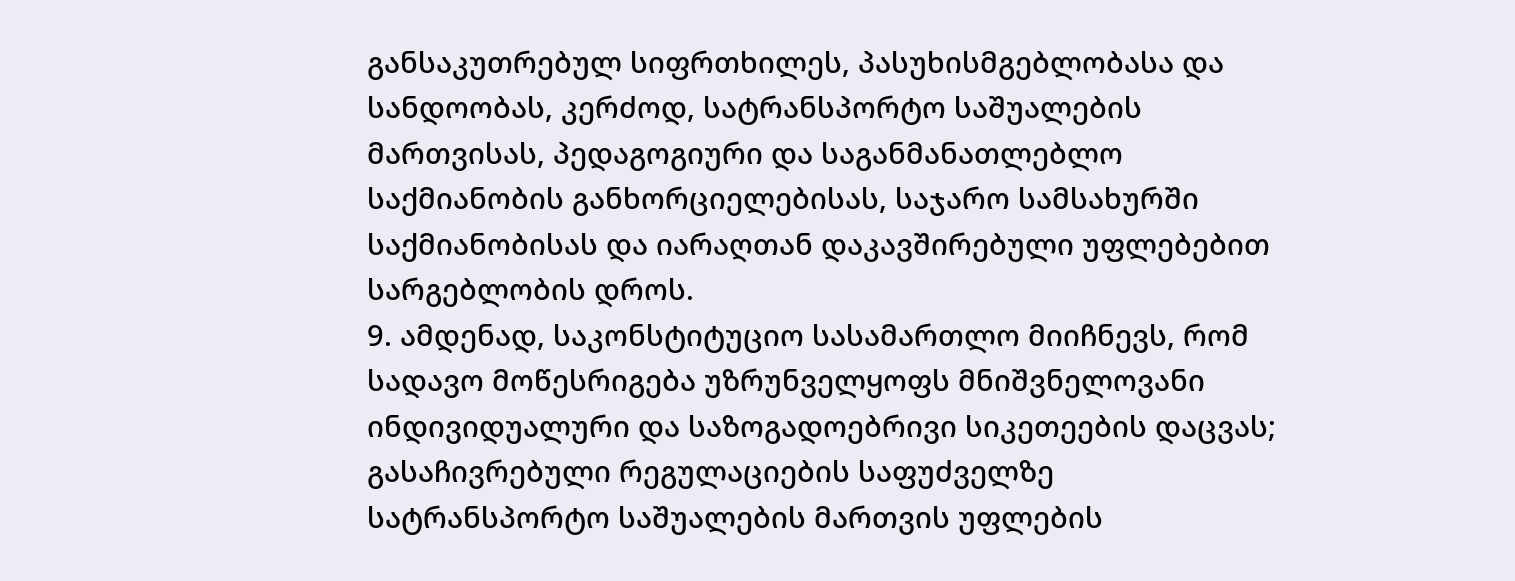განსაკუთრებულ სიფრთხილეს, პასუხისმგებლობასა და სანდოობას, კერძოდ, სატრანსპორტო საშუალების მართვისას, პედაგოგიური და საგანმანათლებლო საქმიანობის განხორციელებისას, საჯარო სამსახურში საქმიანობისას და იარაღთან დაკავშირებული უფლებებით სარგებლობის დროს.
9. ამდენად, საკონსტიტუციო სასამართლო მიიჩნევს, რომ სადავო მოწესრიგება უზრუნველყოფს მნიშვნელოვანი ინდივიდუალური და საზოგადოებრივი სიკეთეების დაცვას; გასაჩივრებული რეგულაციების საფუძველზე სატრანსპორტო საშუალების მართვის უფლების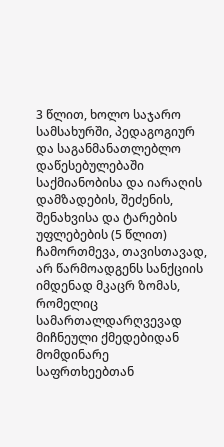3 წლით, ხოლო საჯარო სამსახურში, პედაგოგიურ და საგანმანათლებლო დაწესებულებაში საქმიანობისა და იარაღის დამზადების, შეძენის, შენახვისა და ტარების უფლებების (5 წლით) ჩამორთმევა, თავისთავად, არ წარმოადგენს სანქციის იმდენად მკაცრ ზომას, რომელიც სამართალდარღვევად მიჩნეული ქმედებიდან მომდინარე საფრთხეებთან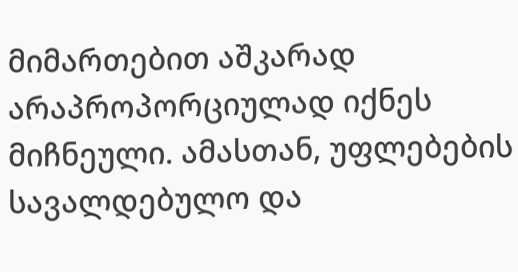მიმართებით აშკარად არაპროპორციულად იქნეს მიჩნეული. ამასთან, უფლებების სავალდებულო და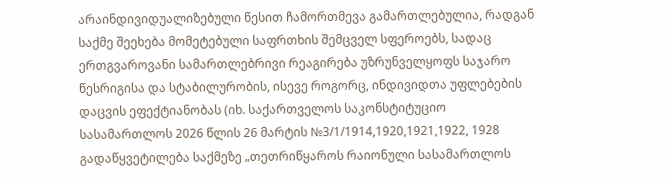არაინდივიდუალიზებული წესით ჩამორთმევა გამართლებულია, რადგან საქმე შეეხება მომეტებული საფრთხის შემცველ სფეროებს, სადაც ერთგვაროვანი სამართლებრივი რეაგირება უზრუნველყოფს საჯარო წესრიგისა და სტაბილურობის, ისევე როგორც, ინდივიდთა უფლებების დაცვის ეფექტიანობას (იხ. საქართველოს საკონსტიტუციო სასამართლოს 2026 წლის 26 მარტის №3/1/1914,1920,1921,1922, 1928 გადაწყვეტილება საქმეზე „თეთრიწყაროს რაიონული სასამართლოს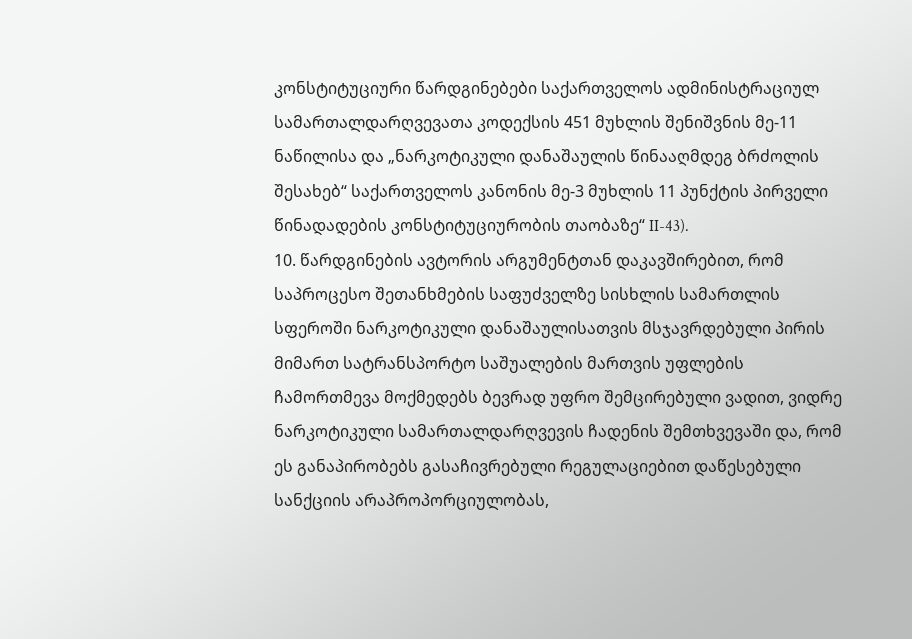კონსტიტუციური წარდგინებები საქართველოს ადმინისტრაციულ სამართალდარღვევათა კოდექსის 451 მუხლის შენიშვნის მე-11 ნაწილისა და „ნარკოტიკული დანაშაულის წინააღმდეგ ბრძოლის შესახებ“ საქართველოს კანონის მე-3 მუხლის 11 პუნქტის პირველი წინადადების კონსტიტუციურობის თაობაზე“ II-43).
10. წარდგინების ავტორის არგუმენტთან დაკავშირებით, რომ საპროცესო შეთანხმების საფუძველზე სისხლის სამართლის სფეროში ნარკოტიკული დანაშაულისათვის მსჯავრდებული პირის მიმართ სატრანსპორტო საშუალების მართვის უფლების ჩამორთმევა მოქმედებს ბევრად უფრო შემცირებული ვადით, ვიდრე ნარკოტიკული სამართალდარღვევის ჩადენის შემთხვევაში და, რომ ეს განაპირობებს გასაჩივრებული რეგულაციებით დაწესებული სანქციის არაპროპორციულობას,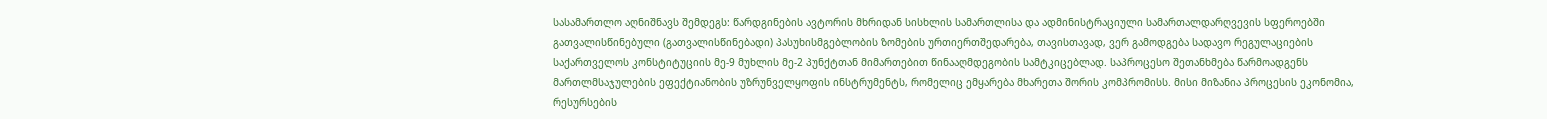სასამართლო აღნიშნავს შემდეგს: წარდგინების ავტორის მხრიდან სისხლის სამართლისა და ადმინისტრაციული სამართალდარღვევის სფეროებში გათვალისწინებული (გათვალისწინებადი) პასუხისმგებლობის ზომების ურთიერთშედარება, თავისთავად, ვერ გამოდგება სადავო რეგულაციების საქართველოს კონსტიტუციის მე-9 მუხლის მე-2 პუნქტთან მიმართებით წინააღმდეგობის სამტკიცებლად. საპროცესო შეთანხმება წარმოადგენს მართლმსაჯულების ეფექტიანობის უზრუნველყოფის ინსტრუმენტს, რომელიც ემყარება მხარეთა შორის კომპრომისს. მისი მიზანია პროცესის ეკონომია, რესურსების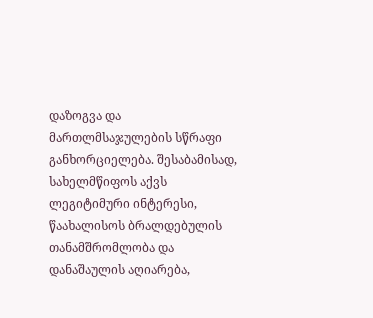დაზოგვა და მართლმსაჯულების სწრაფი განხორციელება. შესაბამისად, სახელმწიფოს აქვს ლეგიტიმური ინტერესი, წაახალისოს ბრალდებულის თანამშრომლობა და დანაშაულის აღიარება,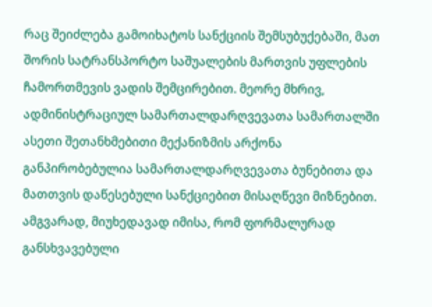რაც შეიძლება გამოიხატოს სანქციის შემსუბუქებაში, მათ შორის სატრანსპორტო საშუალების მართვის უფლების ჩამორთმევის ვადის შემცირებით. მეორე მხრივ, ადმინისტრაციულ სამართალდარღვევათა სამართალში ასეთი შეთანხმებითი მექანიზმის არქონა განპირობებულია სამართალდარღვევათა ბუნებითა და მათთვის დაწესებული სანქციებით მისაღწევი მიზნებით. ამგვარად, მიუხედავად იმისა, რომ ფორმალურად განსხვავებული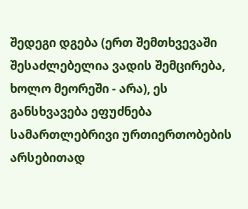შედეგი დგება (ერთ შემთხვევაში შესაძლებელია ვადის შემცირება, ხოლო მეორეში - არა), ეს განსხვავება ეფუძნება სამართლებრივი ურთიერთობების არსებითად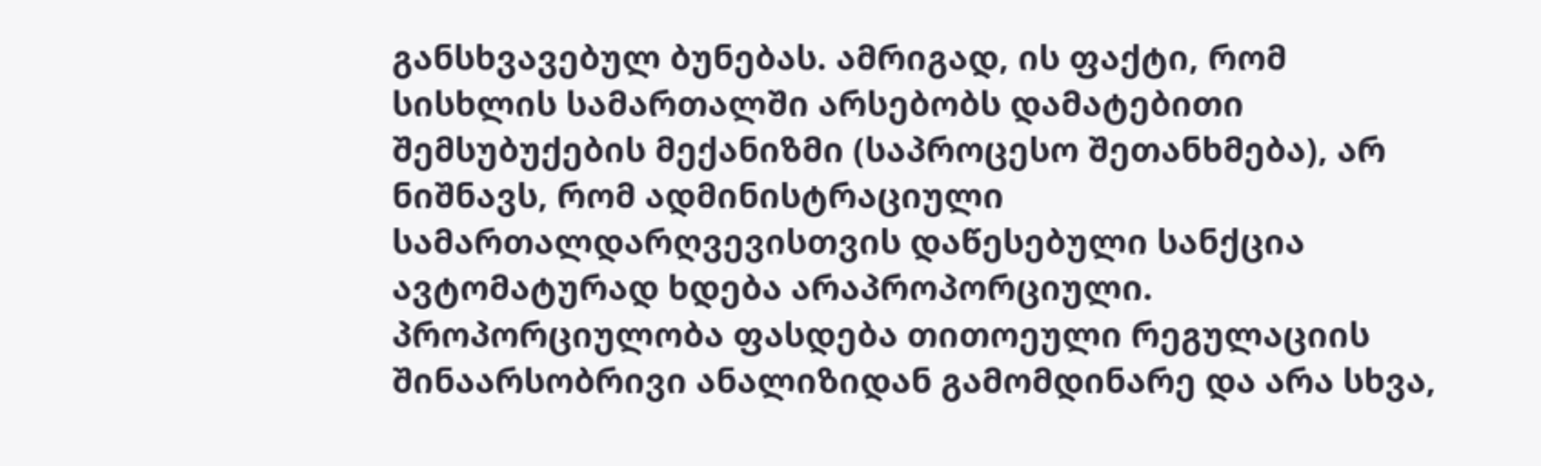განსხვავებულ ბუნებას. ამრიგად, ის ფაქტი, რომ სისხლის სამართალში არსებობს დამატებითი შემსუბუქების მექანიზმი (საპროცესო შეთანხმება), არ ნიშნავს, რომ ადმინისტრაციული სამართალდარღვევისთვის დაწესებული სანქცია ავტომატურად ხდება არაპროპორციული. პროპორციულობა ფასდება თითოეული რეგულაციის შინაარსობრივი ანალიზიდან გამომდინარე და არა სხვა,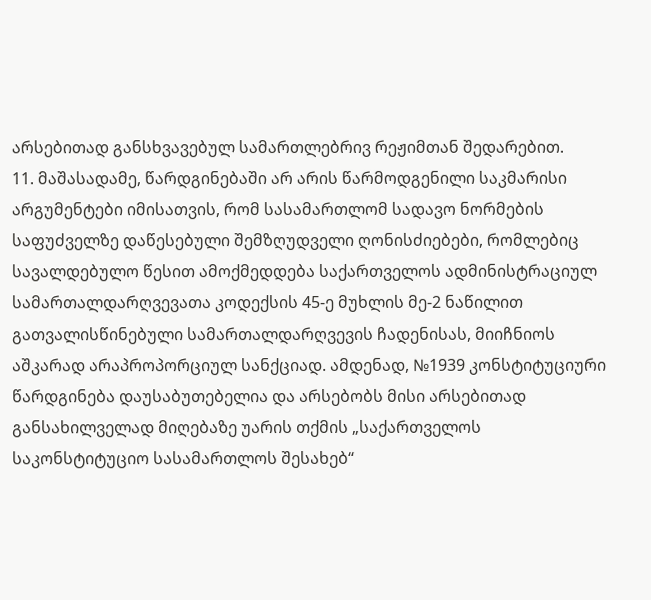არსებითად განსხვავებულ სამართლებრივ რეჟიმთან შედარებით.
11. მაშასადამე, წარდგინებაში არ არის წარმოდგენილი საკმარისი არგუმენტები იმისათვის, რომ სასამართლომ სადავო ნორმების საფუძველზე დაწესებული შემზღუდველი ღონისძიებები, რომლებიც სავალდებულო წესით ამოქმედდება საქართველოს ადმინისტრაციულ სამართალდარღვევათა კოდექსის 45-ე მუხლის მე-2 ნაწილით გათვალისწინებული სამართალდარღვევის ჩადენისას, მიიჩნიოს აშკარად არაპროპორციულ სანქციად. ამდენად, №1939 კონსტიტუციური წარდგინება დაუსაბუთებელია და არსებობს მისი არსებითად განსახილველად მიღებაზე უარის თქმის „საქართველოს საკონსტიტუციო სასამართლოს შესახებ“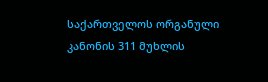საქართველოს ორგანული კანონის 311 მუხლის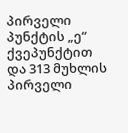პირველი პუნქტის „ე“ ქვეპუნქტით და 313 მუხლის პირველი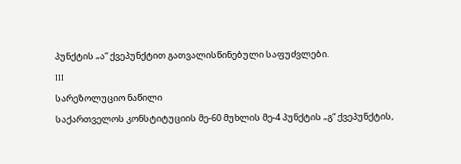პუნქტის „ა“ ქვეპუნქტით გათვალისწინებული საფუძვლები.
III
სარეზოლუციო ნაწილი
საქართველოს კონსტიტუციის მე-60 მუხლის მე-4 პუნქტის „გ“ ქვეპუნქტის,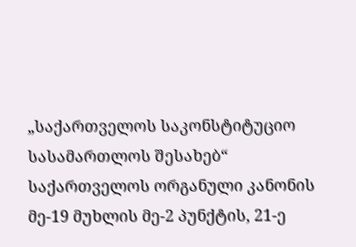„საქართველოს საკონსტიტუციო სასამართლოს შესახებ“ საქართველოს ორგანული კანონის მე-19 მუხლის მე-2 პუნქტის, 21-ე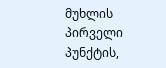მუხლის პირველი პუნქტის,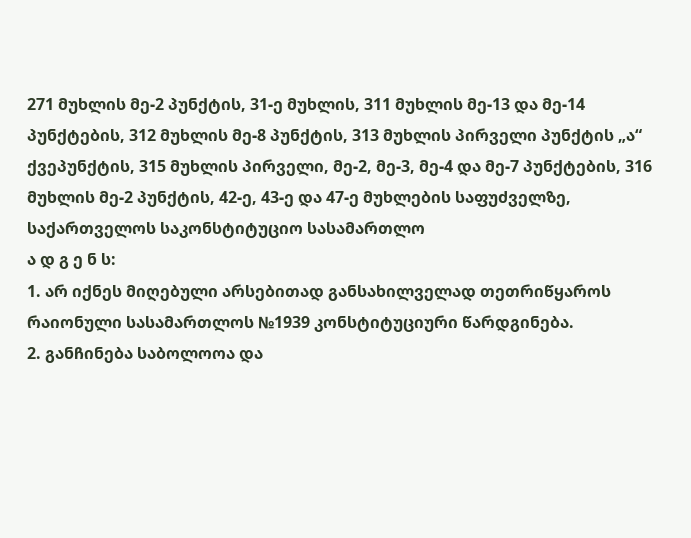271 მუხლის მე-2 პუნქტის, 31-ე მუხლის, 311 მუხლის მე-13 და მე-14 პუნქტების, 312 მუხლის მე-8 პუნქტის, 313 მუხლის პირველი პუნქტის „ა“ ქვეპუნქტის, 315 მუხლის პირველი, მე-2, მე-3, მე-4 და მე-7 პუნქტების, 316 მუხლის მე-2 პუნქტის, 42-ე, 43-ე და 47-ე მუხლების საფუძველზე,
საქართველოს საკონსტიტუციო სასამართლო
ა დ გ ე ნ ს:
1. არ იქნეს მიღებული არსებითად განსახილველად თეთრიწყაროს რაიონული სასამართლოს №1939 კონსტიტუციური წარდგინება.
2. განჩინება საბოლოოა და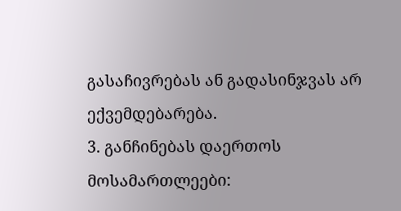გასაჩივრებას ან გადასინჯვას არ ექვემდებარება.
3. განჩინებას დაერთოს მოსამართლეები: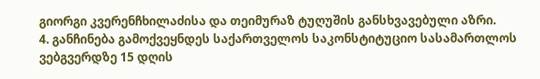გიორგი კვერენჩხილაძისა და თეიმურაზ ტუღუშის განსხვავებული აზრი.
4. განჩინება გამოქვეყნდეს საქართველოს საკონსტიტუციო სასამართლოს ვებგვერდზე 15 დღის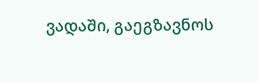ვადაში, გაეგზავნოს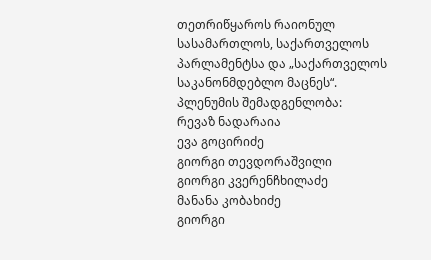თეთრიწყაროს რაიონულ სასამართლოს, საქართველოს პარლამენტსა და „საქართველოს საკანონმდებლო მაცნეს“.
პლენუმის შემადგენლობა:
რევაზ ნადარაია
ევა გოცირიძე
გიორგი თევდორაშვილი
გიორგი კვერენჩხილაძე
მანანა კობახიძე
გიორგი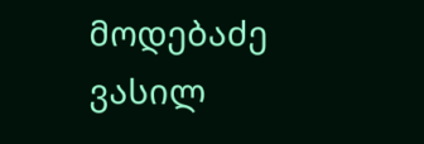მოდებაძე
ვასილ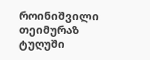როინიშვილი
თეიმურაზ ტუღუში